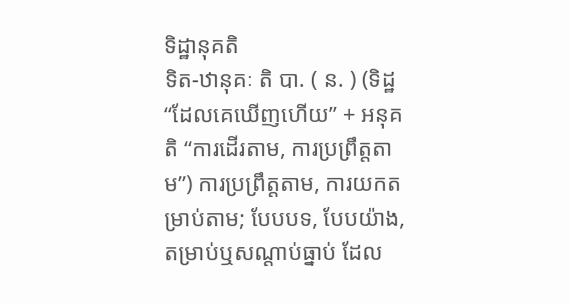ទិដ្ឋានុគតិ
ទិត-ឋានុគៈ តិ បា. ( ន. ) (ទិដ្ឋ “ដែលគេឃើញហើយ” + អនុគតិ “ការដើរតាម, ការប្រព្រឹត្តតាម”) ការប្រព្រឹត្តតាម, ការយកតម្រាប់តាម; បែបបទ, បែបយ៉ាង, តម្រាប់ឬសណ្ដាប់ធ្នាប់ ដែល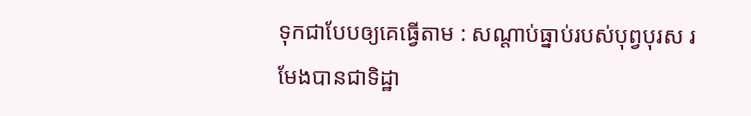ទុកជាបែបឲ្យគេធ្វើតាម : សណ្ដាប់ធ្នាប់របស់បុព្វបុរស រមែងបានជាទិដ្ឋា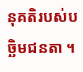នុគតិរបស់បច្ឆិមជនតា ។